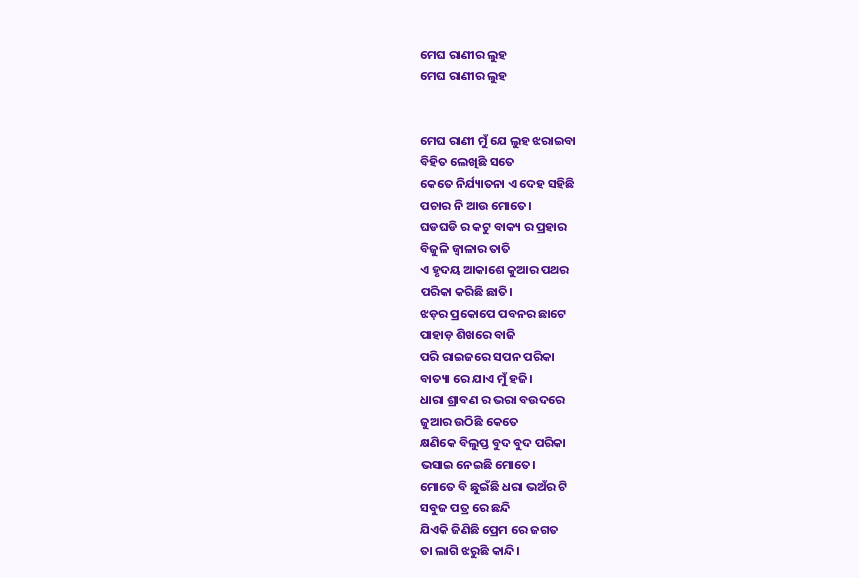ମେଘ ରାଣୀର ଲୁହ
ମେଘ ରାଣୀର ଲୁହ


ମେଘ ରାଣୀ ମୁଁ ଯେ ଲୁହ ଝରାଇବା
ବିହିତ ଲେଖିଛି ସତେ
କେତେ ନିର୍ଯ୍ୟାତନା ଏ ଦେହ ସହିଛି
ପଚାର ନି ଆଉ ମୋତେ।
ଘଡଘଡି ର କଟୁ ବାକ୍ୟ ର ପ୍ରହାର
ବିଜୁଳି ଜ୍ୱାଳାର ତାତି
ଏ ହୃଦୟ ଆକାଶେ କୁଆର ପଥର
ପରିକା କରିଛି ଛାତି।
ଝଡ଼ର ପ୍ରକୋପେ ପବନର ଛାଟେ
ପାହାଡ଼ ଶିଖରେ ବାଜି
ପରି ରାଇଜରେ ସପନ ପରିକା
ବାତ୍ୟା ରେ ଯାଏ ମୁଁ ହଜି।
ଧାରା ଶ୍ରାବଣ ର ଭରା ବଉଦରେ
ଜୁଆର ଉଠିଛି କେତେ
କ୍ଷଣିକେ ବିଲୁପ୍ତ ବୁଦ ବୁଦ ପରିକା
ଭସାଇ ନେଇଛି ମୋତେ।
ମୋତେ ବି ଛୁଇଁଛି ଧରା ଭଅଁର ଟି
ସବୁଜ ପତ୍ର ରେ ଛନ୍ଦି
ଯିଏକି ଜିଣିଛି ପ୍ରେମ ରେ ଜଗତ
ତା ଲାଗି ଝରୁଛି କାନ୍ଦି।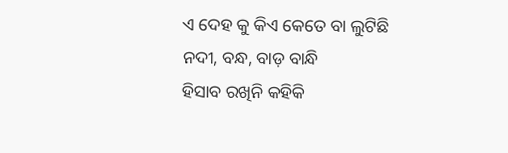ଏ ଦେହ କୁ କିଏ କେତେ ବା ଲୁଟିଛି
ନଦୀ, ବନ୍ଧ, ବାଡ଼ ବାନ୍ଧି
ହିସାବ ରଖିନି କହିକି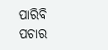ପାରିବି
ପଚାର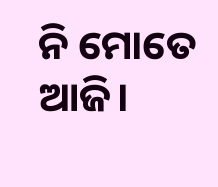ନି ମୋତେ ଆଜି।